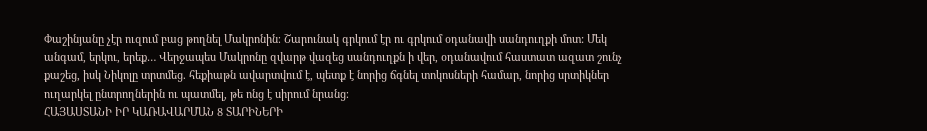Փաշինյանը չէր ուզում բաց թողնել Մակրոնին։ Շարունակ գրկում էր ու գրկում օդանավի սանդուղքի մոտ: Մեկ անգամ, երկու, երեք… Վերջապես Մակրոնը զվարթ վազեց սանդուղքն ի վեր, օդանավում հաստատ ազատ շունչ քաշեց, իսկ Նիկոլը տրտմեց. հեքիաթն ավարտվում է, պետք է նորից ճգնել տոկոսների համար, նորից սրտիկներ ուղարկել ընտրողներին ու պատմել, թե ոնց է սիրում նրանց։
ՀԱՅԱՍՏԱՆԻ ԻՐ ԿԱՌԱՎԱՐՄԱՆ 8 ՏԱՐԻՆԵՐԻ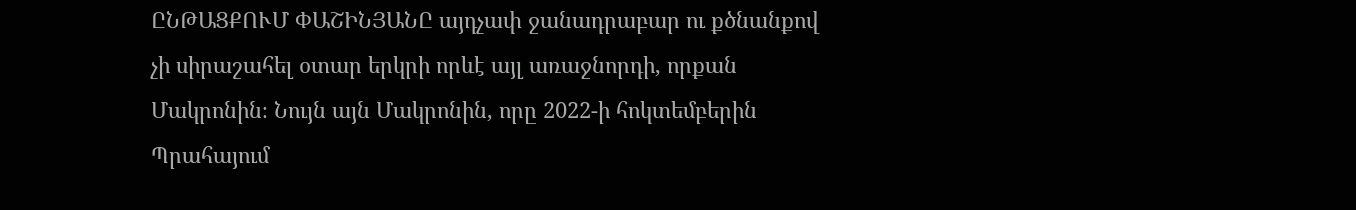ԸՆԹԱՑՔՈՒՄ ՓԱՇԻՆՅԱՆԸ այդչափ ջանադրաբար ու քծնանքով չի սիրաշահել օտար երկրի որևէ այլ առաջնորդի, որքան Մակրոնին։ Նույն այն Մակրոնին, որը 2022-ի հոկտեմբերին Պրահայում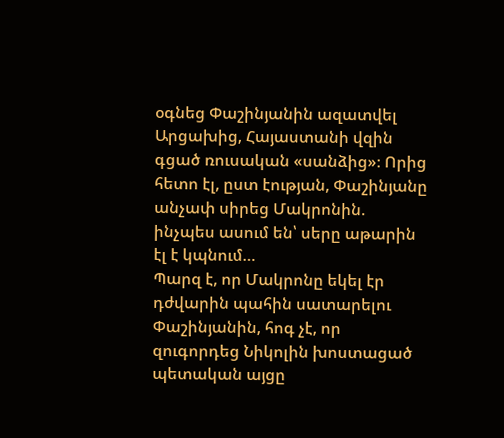օգնեց Փաշինյանին ազատվել Արցախից, Հայաստանի վզին գցած ռուսական «սանձից»։ Որից հետո էլ, ըստ էության, Փաշինյանը անչափ սիրեց Մակրոնին. ինչպես ասում են՝ սերը աթարին էլ է կպնում…
Պարզ է, որ Մակրոնը եկել էր դժվարին պահին սատարելու Փաշինյանին, հոգ չէ, որ զուգորդեց Նիկոլին խոստացած պետական այցը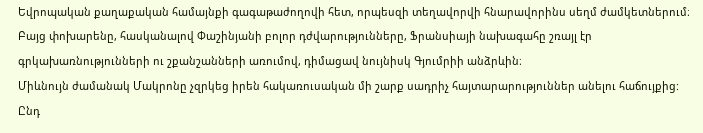Եվրոպական քաղաքական համայնքի գագաթաժողովի հետ, որպեսզի տեղավորվի հնարավորինս սեղմ ժամկետներում։ Բայց փոխարենը, հասկանալով Փաշինյանի բոլոր դժվարությունները, Ֆրանսիայի նախագահը շռայլ էր գրկախառնությունների ու շքանշանների առումով, դիմացավ նույնիսկ Գյումրիի անձրևին։
Միևնույն ժամանակ Մակրոնը չզրկեց իրեն հակառուսական մի շարք սադրիչ հայտարարություններ անելու հաճույքից: Ընդ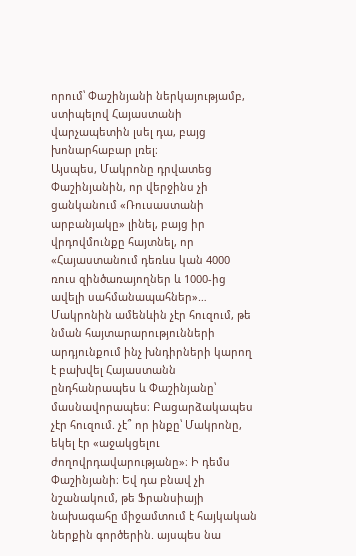որում՝ Փաշինյանի ներկայությամբ, ստիպելով Հայաստանի վարչապետին լսել դա, բայց խոնարհաբար լռել։
Այսպես, Մակրոնը դրվատեց Փաշինյանին, որ վերջինս չի ցանկանում «Ռուսաստանի արբանյակը» լինել, բայց իր վրդովմունքը հայտնել, որ «Հայաստանում դեռևս կան 4000 ռուս զինծառայողներ և 1000-ից ավելի սահմանապահներ»… Մակրոնին ամենևին չէր հուզում, թե նման հայտարարությունների արդյունքում ինչ խնդիրների կարող է բախվել Հայաստանն ընդհանրապես և Փաշինյանը՝ մասնավորապես։ Բացարձակապես չէր հուզում. չէ՞ որ ինքը՝ Մակրոնը, եկել էր «աջակցելու ժողովրդավարությանը»։ Ի դեմս Փաշինյանի։ Եվ դա բնավ չի նշանակում, թե Ֆրանսիայի նախագահը միջամտում է հայկական ներքին գործերին. այսպես նա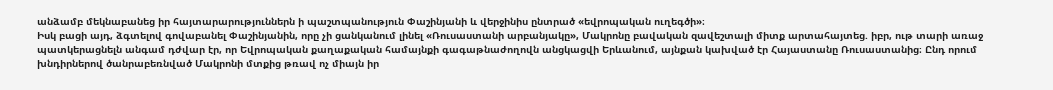անձամբ մեկնաբանեց իր հայտարարություններն ի պաշտպանություն Փաշինյանի և վերջինիս ընտրած «եվրոպական ուղեգծի»։
Իսկ բացի այդ, ձգտելով գովաբանել Փաշինյանին, որը չի ցանկանում լինել «Ռուսաստանի արբանյակը», Մակրոնը բավական զավեշտալի միտք արտահայտեց. իբր, ութ տարի առաջ պատկերացնելն անգամ դժվար էր, որ Եվրոպական քաղաքական համայնքի գագաթնաժողովն անցկացվի Երևանում, այնքան կախված էր Հայաստանը Ռուսաստանից։ Ընդ որում խնդիրներով ծանրաբեռնված Մակրոնի մտքից թռավ ոչ միայն իր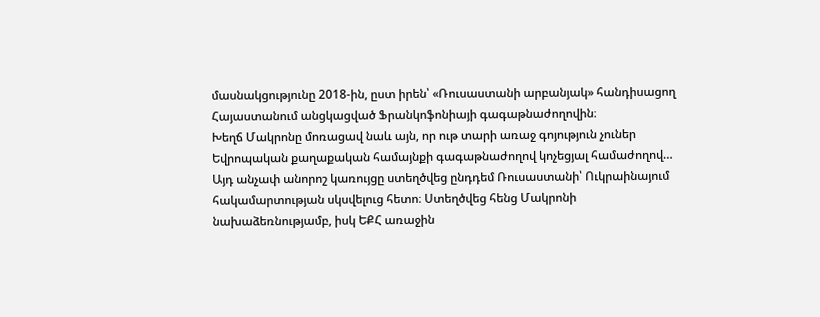մասնակցությունը 2018-ին, ըստ իրեն՝ «Ռուսաստանի արբանյակ» հանդիսացող Հայաստանում անցկացված Ֆրանկոֆոնիայի գագաթնաժողովին։
Խեղճ Մակրոնը մոռացավ նաև այն, որ ութ տարի առաջ գոյություն չուներ Եվրոպական քաղաքական համայնքի գագաթնաժողով կոչեցյալ համաժողով… Այդ անչափ անորոշ կառույցը ստեղծվեց ընդդեմ Ռուսաստանի՝ Ուկրաինայում հակամարտության սկսվելուց հետո։ Ստեղծվեց հենց Մակրոնի նախաձեռնությամբ, իսկ ԵՔՀ առաջին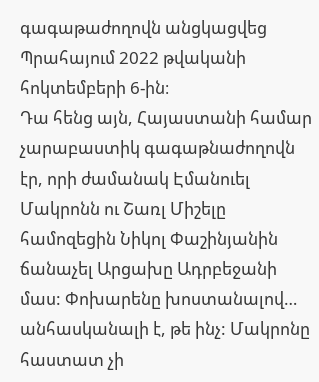գագաթաժողովն անցկացվեց Պրահայում 2022 թվականի հոկտեմբերի 6-ին։
Դա հենց այն, Հայաստանի համար չարաբաստիկ գագաթնաժողովն էր, որի ժամանակ Էմանուել Մակրոնն ու Շառլ Միշելը համոզեցին Նիկոլ Փաշինյանին ճանաչել Արցախը Ադրբեջանի մաս: Փոխարենը խոստանալով… անհասկանալի է, թե ինչ: Մակրոնը հաստատ չի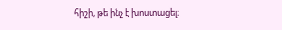հիշի, թե ինչ է խոստացել։